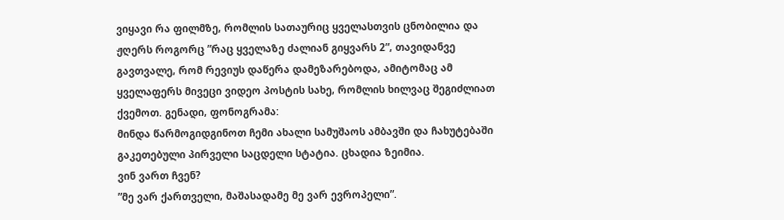ვიყავი რა ფილმზე, რომლის სათაურიც ყველასთვის ცნობილია და ჟღერს როგორც ”რაც ყველაზე ძალიან გიყვარს 2”, თავიდანვე გავთვალე, რომ რევიუს დაწერა დამეზარებოდა, ამიტომაც ამ ყველაფერს მივეცი ვიდეო პოსტის სახე, რომლის ხილვაც შეგიძლიათ ქვემოთ. გენადი, ფონოგრამა:
მინდა წარმოგიდგინოთ ჩემი ახალი სამუშაოს ამბავში და ჩახუტებაში გაკეთებული პირველი საცდელი სტატია. ცხადია ზეიმია.
ვინ ვართ ჩვენ?
”მე ვარ ქართველი, მაშასადამე მე ვარ ევროპელი”.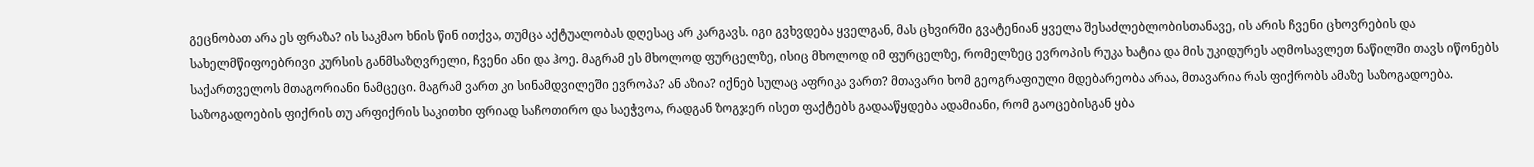გეცნობათ არა ეს ფრაზა? ის საკმაო ხნის წინ ითქვა, თუმცა აქტუალობას დღესაც არ კარგავს. იგი გვხვდება ყველგან, მას ცხვირში გვატენიან ყველა შესაძლებლობისთანავე, ის არის ჩვენი ცხოვრების და სახელმწიფოებრივი კურსის განმსაზღვრელი, ჩვენი ანი და ჰოე. მაგრამ ეს მხოლოდ ფურცელზე, ისიც მხოლოდ იმ ფურცელზე, რომელზეც ევროპის რუკა ხატია და მის უკიდურეს აღმოსავლეთ ნაწილში თავს იწონებს საქართველოს მთაგორიანი ნამცეცი. მაგრამ ვართ კი სინამდვილეში ევროპა? ან აზია? იქნებ სულაც აფრიკა ვართ? მთავარი ხომ გეოგრაფიული მდებარეობა არაა, მთავარია რას ფიქრობს ამაზე საზოგადოება.
საზოგადოების ფიქრის თუ არფიქრის საკითხი ფრიად საჩოთირო და საეჭვოა, რადგან ზოგჯერ ისეთ ფაქტებს გადააწყდება ადამიანი, რომ გაოცებისგან ყბა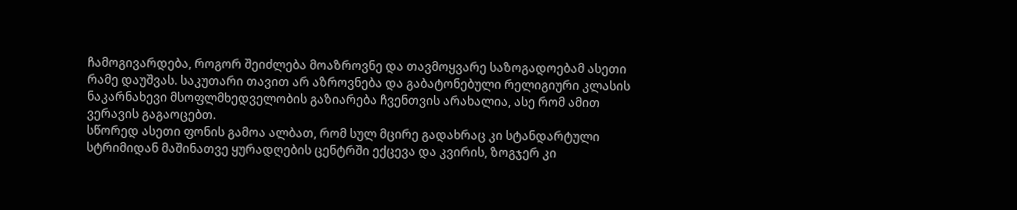ჩამოგივარდება, როგორ შეიძლება მოაზროვნე და თავმოყვარე საზოგადოებამ ასეთი რამე დაუშვას. საკუთარი თავით არ აზროვნება და გაბატონებული რელიგიური კლასის ნაკარნახევი მსოფლმხედველობის გაზიარება ჩვენთვის არახალია, ასე რომ ამით ვერავის გაგაოცებთ.
სწორედ ასეთი ფონის გამოა ალბათ, რომ სულ მცირე გადახრაც კი სტანდარტული სტრიმიდან მაშინათვე ყურადღების ცენტრში ექცევა და კვირის, ზოგჯერ კი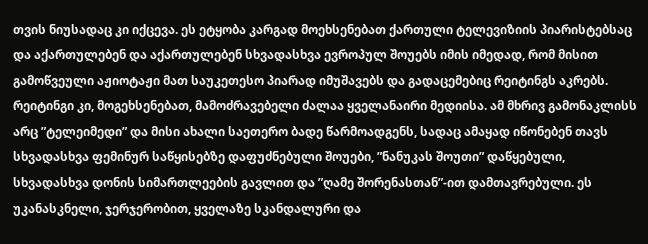თვის ნიუსადაც კი იქცევა. ეს ეტყობა კარგად მოეხსენებათ ქართული ტელევიზიის პიარისტებსაც და აქართულებენ და აქართულებენ სხვადასხვა ევროპულ შოუებს იმის იმედად, რომ მისით გამოწვეული აჟიოტაჟი მათ საუკეთესო პიარად იმუშავებს და გადაცემებიც რეიტინგს აკრებს. რეიტინგი კი, მოგეხსენებათ, მამოძრავებელი ძალაა ყველანაირი მედიისა. ამ მხრივ გამონაკლისს არც ”ტელეიმედი” და მისი ახალი საეთერო ბადე წარმოადგენს, სადაც ამაყად იწონებენ თავს სხვადასხვა ფემინურ საწყისებზე დაფუძნებული შოუები, ”ნანუკას შოუთი” დაწყებული, სხვადასხვა დონის სიმართლეების გავლით და ”ღამე შორენასთან”-ით დამთავრებული. ეს უკანასკნელი, ჯერჯერობით, ყველაზე სკანდალური და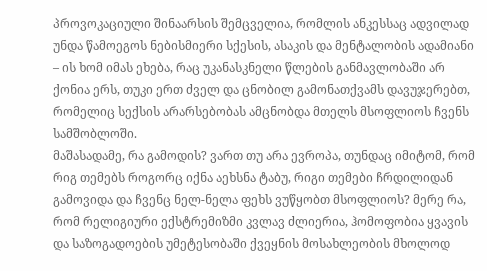პროვოკაციული შინაარსის შემცველია, რომლის ანკესსაც ადვილად უნდა წამოეგოს ნებისმიერი სქესის, ასაკის და მენტალობის ადამიანი – ის ხომ იმას ეხება, რაც უკანასკნელი წლების განმავლობაში არ ქონია ერს, თუკი ერთ ძველ და ცნობილ გამონათქვამს დავუჯერებთ, რომელიც სექსის არარსებობას ამცნობდა მთელს მსოფლიოს ჩვენს სამშობლოში.
მაშასადამე, რა გამოდის? ვართ თუ არა ევროპა, თუნდაც იმიტომ, რომ რიგ თემებს როგორც იქნა აეხსნა ტაბუ, რიგი თემები ჩრდილიდან გამოვიდა და ჩვენც ნელ-ნელა ფეხს ვუწყობთ მსოფლიოს? მერე რა, რომ რელიგიური ექსტრემიზმი კვლავ ძლიერია, ჰომოფობია ყვავის და საზოგადოების უმეტესობაში ქვეყნის მოსახლეობის მხოლოდ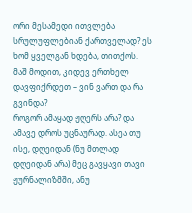ორი მესამედი ითვლება სრულუფლებიან ქართველად? ეს ხომ ყველგან ხდება, თითქოს. მაშ მოდით, კიდევ ერთხელ დავფიქრდეთ – ვინ ვართ და რა გვინდა?
როგორ ამაყად ჟღერს არა? და ამავე დროს უცნაურად. ასეა თუ ისე, დღეიდან (ნუ მთლად დღეიდან არა) მეც გავყავი თავი ჟურნალიზმში, ანუ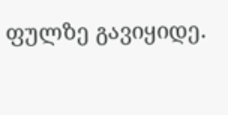ფულზე გავიყიდე.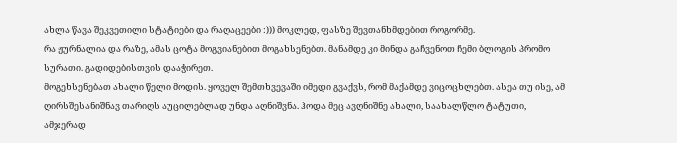ახლა წავა შეკვეთილი სტატიები და რაღაცეები :))) მოკლედ, ფასზე შევთანხმდებით როგორმე.
რა ჟურნალია და რაზე, ამას ცოტა მოგვიანებით მოგახსენებთ. მანამდე კი მინდა გაჩვენოთ ჩემი ბლოგის პრომო სურათი. გადიდებისთვის დააჭირეთ.
მოგეხსენებათ ახალი წელი მოდის. ყოველ შემთხვევაში იმედი გვაქვს, რომ მაქამდე ვიცოცხლებთ. ასეა თუ ისე, ამ ღირსშესანიშნავ თარიღს აუცილებლად უნდა აღნიშვნა. ჰოდა მეც ავღნიშნე ახალი, საახალწლო ტატუთი, ამჯერად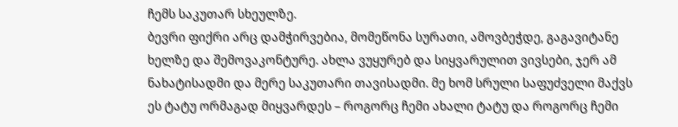ჩემს საკუთარ სხეულზე.
ბევრი ფიქრი არც დამჭირვებია, მომეწონა სურათი, ამოვბეჭდე, გაგავიტანე ხელზე და შემოვაკონტურე. ახლა ვუყურებ და სიყვარულით ვივსები, ჯერ ამ ნახატისადმი და მერე საკუთარი თავისადმი. მე ხომ სრული საფუძველი მაქვს ეს ტატუ ორმაგად მიყვარდეს – როგორც ჩემი ახალი ტატუ და როგორც ჩემი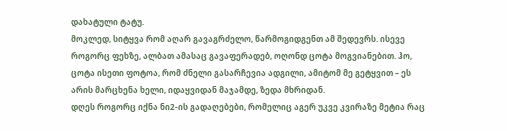დახატული ტატუ.
მოკლედ, სიტყვა რომ აღარ გავაგრძელო, წარმოგიდგენთ ამ შედევრს. ისევე როგორც ფეხზე, ალბათ ამასაც გავაფერადებ, ოღონდ ცოტა მოგვიანებით. ჰო, ცოტა ისეთი ფოტოა, რომ ძნელი გასარჩევია ადგილი, ამიტომ მე გეტყვით – ეს არის მარცხენა ხელი, იდაყვიდან მაჯამდე, ზედა მხრიდან.
დღეს როგორც იქნა ნი2-ის გადაღებები, რომელიც აგერ უკვე კვირაზე მეტია რაც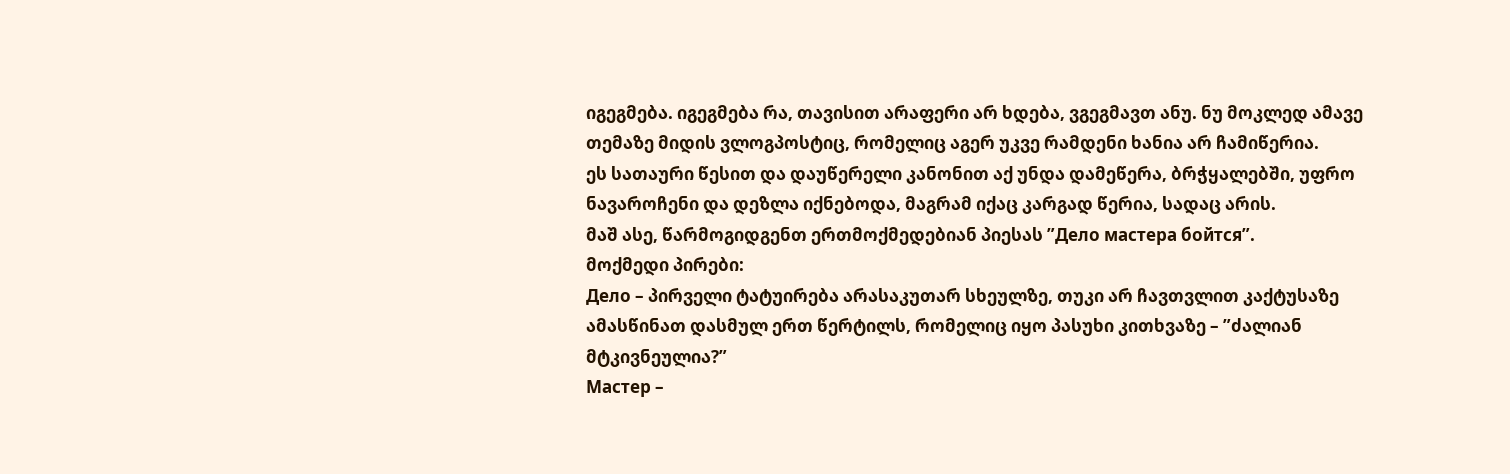იგეგმება. იგეგმება რა, თავისით არაფერი არ ხდება, ვგეგმავთ ანუ. ნუ მოკლედ ამავე თემაზე მიდის ვლოგპოსტიც, რომელიც აგერ უკვე რამდენი ხანია არ ჩამიწერია.
ეს სათაური წესით და დაუწერელი კანონით აქ უნდა დამეწერა, ბრჭყალებში, უფრო ნავაროჩენი და დეზლა იქნებოდა, მაგრამ იქაც კარგად წერია, სადაც არის.
მაშ ასე, წარმოგიდგენთ ერთმოქმედებიან პიესას ”Дело мастера бойтся”.
მოქმედი პირები:
Дело – პირველი ტატუირება არასაკუთარ სხეულზე, თუკი არ ჩავთვლით კაქტუსაზე ამასწინათ დასმულ ერთ წერტილს, რომელიც იყო პასუხი კითხვაზე – ”ძალიან მტკივნეულია?”
Мастер –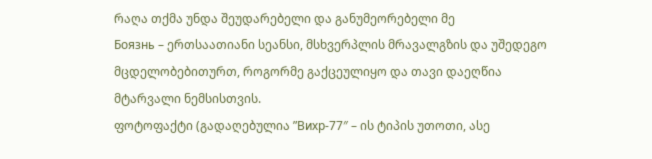რაღა თქმა უნდა შეუდარებელი და განუმეორებელი მე
Боязнь – ერთსაათიანი სეანსი, მსხვერპლის მრავალგზის და უშედეგო მცდელობებითურთ, როგორმე გაქცეულიყო და თავი დაეღწია მტარვალი ნემსისთვის.
ფოტოფაქტი (გადაღებულია ”Вихр-77″ – ის ტიპის უთოთი, ასე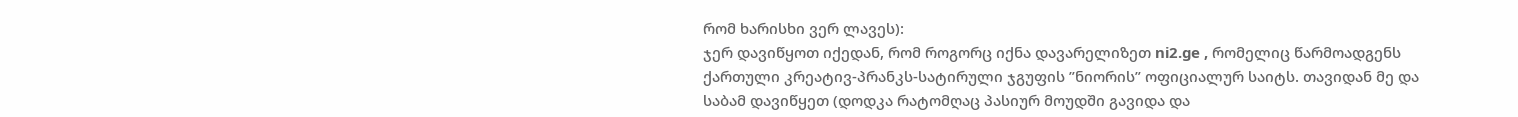რომ ხარისხი ვერ ლავეს):
ჯერ დავიწყოთ იქედან, რომ როგორც იქნა დავარელიზეთ ni2.ge , რომელიც წარმოადგენს ქართული კრეატივ-პრანკს-სატირული ჯგუფის ”ნიორის” ოფიციალურ საიტს. თავიდან მე და საბამ დავიწყეთ (დოდკა რატომღაც პასიურ მოუდში გავიდა და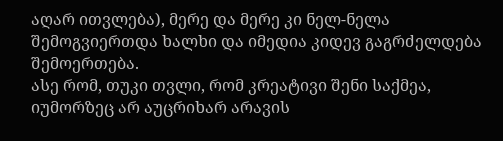აღარ ითვლება), მერე და მერე კი ნელ-ნელა შემოგვიერთდა ხალხი და იმედია კიდევ გაგრძელდება შემოერთება.
ასე რომ, თუკი თვლი, რომ კრეატივი შენი საქმეა, იუმორზეც არ აუცრიხარ არავის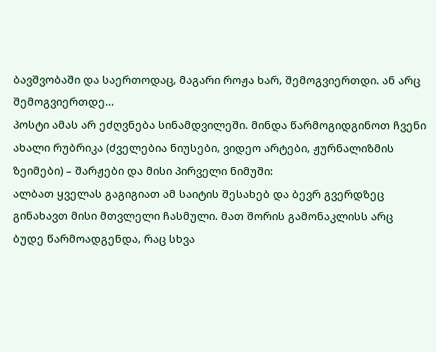ბავშვობაში და საერთოდაც, მაგარი როჟა ხარ, შემოგვიერთდი. ან არც შემოგვიერთდე…
პოსტი ამას არ ეძღვნება სინამდვილეში. მინდა წარმოგიდგინოთ ჩვენი ახალი რუბრიკა (ძველებია ნიუსები, ვიდეო არტები, ჟურნალიზმის ზეიმები) – შარჟები და მისი პირველი ნიმუში:
ალბათ ყველას გაგიგიათ ამ საიტის შესახებ და ბევრ გვერდზეც გინახავთ მისი მთვლელი ჩასმული. მათ შორის გამონაკლისს არც ბუდე წარმოადგენდა, რაც სხვა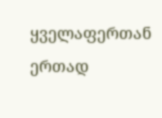ყველაფერთან ერთად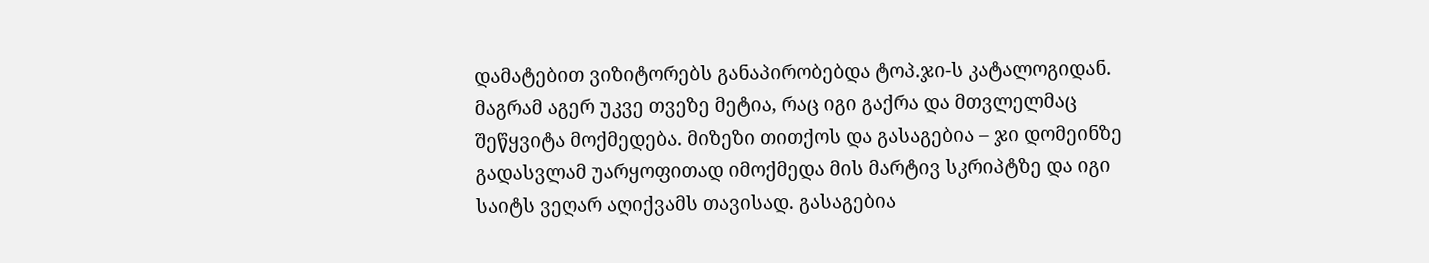დამატებით ვიზიტორებს განაპირობებდა ტოპ.ჯი-ს კატალოგიდან.
მაგრამ აგერ უკვე თვეზე მეტია, რაც იგი გაქრა და მთვლელმაც შეწყვიტა მოქმედება. მიზეზი თითქოს და გასაგებია – ჯი დომეინზე გადასვლამ უარყოფითად იმოქმედა მის მარტივ სკრიპტზე და იგი საიტს ვეღარ აღიქვამს თავისად. გასაგებია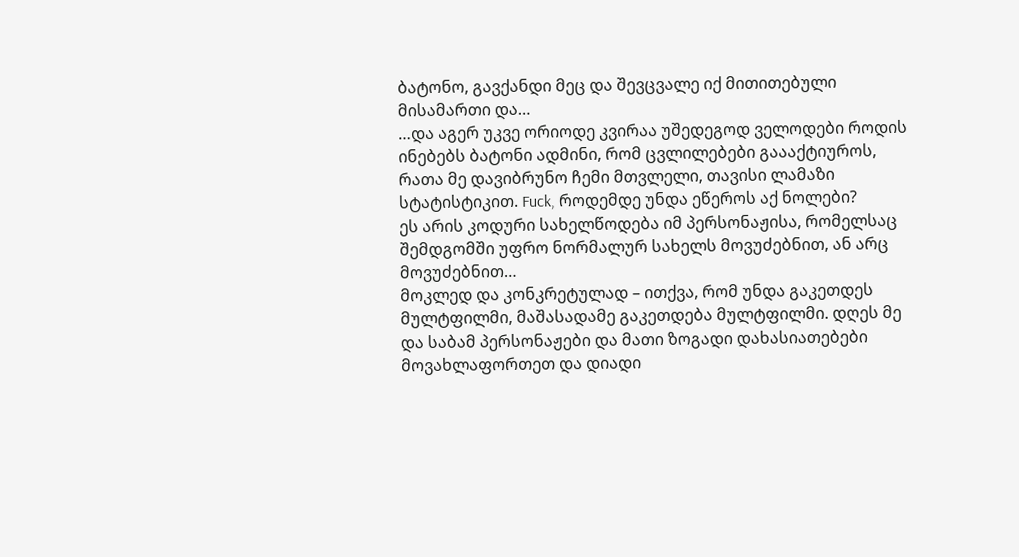ბატონო, გავქანდი მეც და შევცვალე იქ მითითებული მისამართი და…
…და აგერ უკვე ორიოდე კვირაა უშედეგოდ ველოდები როდის ინებებს ბატონი ადმინი, რომ ცვლილებები გაააქტიუროს, რათა მე დავიბრუნო ჩემი მთვლელი, თავისი ლამაზი სტატისტიკით. Fuck, როდემდე უნდა ეწეროს აქ ნოლები?
ეს არის კოდური სახელწოდება იმ პერსონაჟისა, რომელსაც შემდგომში უფრო ნორმალურ სახელს მოვუძებნით, ან არც მოვუძებნით…
მოკლედ და კონკრეტულად – ითქვა, რომ უნდა გაკეთდეს მულტფილმი, მაშასადამე გაკეთდება მულტფილმი. დღეს მე და საბამ პერსონაჟები და მათი ზოგადი დახასიათებები მოვახლაფორთეთ და დიადი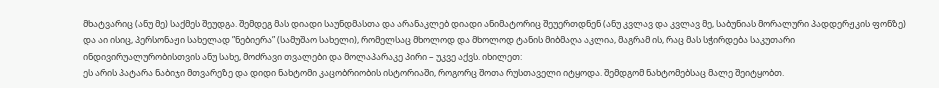მხატვარიც (ანუ მე) საქმეს შეუდგა. შემდეგ მას დიადი საუნდმასთა და არანაკლებ დიადი ანიმატორიც შეუერთდნენ (ანუ კვლავ და კვლავ მე, საბუნიას მორალური პადდერჟკის ფონზე) და აი ისიც, პერსონაჟი სახელად ”ნებიერა” (სამუშაო სახელი), რომელსაც მხოლოდ და მხოლოდ ტანის მიბმაღა აკლია, მაგრამ ის, რაც მას სჭირდება საკუთარი ინდივირუალურობისთვის ანუ სახე, მოძრავი თვალები და მოლაპარაკე პირი – უკვე აქვს. იხილეთ:
ეს არის პატარა ნაბიჯი მთვარეზე და დიდი ნახტომი კაცობრიობის ისტორიაში, როგორც შოთა რუსთაველი იტყოდა. შემდგომ ნახტომებსაც მალე შეიტყობთ.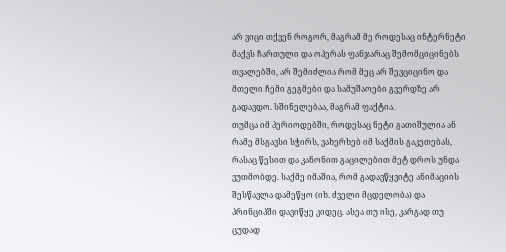არ ვიცი თქვენ როგორ, მაგრამ მე როდესაც ინტერნეტი მაქვს ჩართული და ოპერას ფანჯარაც შემომციცინებს თვალებში, არ შემიძლია რომ მეც არ შევციცინო და მთელი ჩემი გეგმები და სამუშაოები გვერდზე არ გადავდო. სშინელებაა, მაგრამ ფაქტია.
თუმცა იმ პერიოდებში, როდესაც ნეტი გათიშულია ან რამე მსგავსი სჭირს, ვახერხებ იმ საქმის გაკეთებას, რასაც წესით და კანონით გაცილებით მეტ დროს უნდა ვუთმობდე. საქმე იმაშია, რომ გადავწყვიტე ანიმაციის შესწავლა დამეწყო (იხ. ძველი მცდელობა) და პრინციპში დავიწყე კიდეც. ასეა თუ ისე, კარგად თუ ცუდად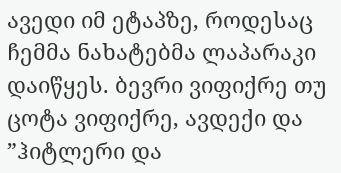ავედი იმ ეტაპზე, როდესაც ჩემმა ნახატებმა ლაპარაკი დაიწყეს. ბევრი ვიფიქრე თუ ცოტა ვიფიქრე, ავდექი და ”ჰიტლერი და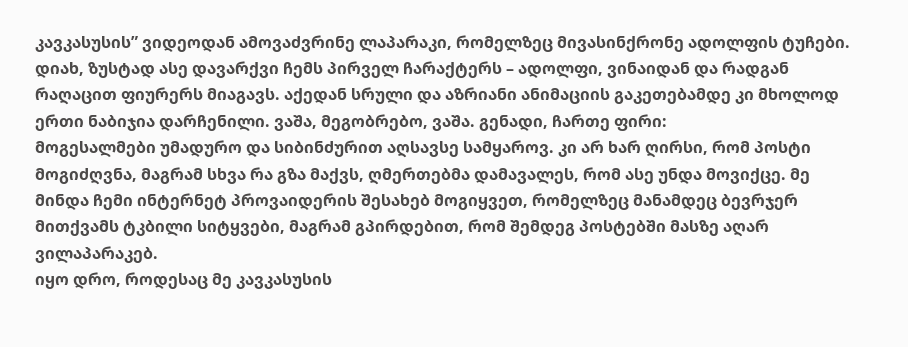კავკასუსის” ვიდეოდან ამოვაძვრინე ლაპარაკი, რომელზეც მივასინქრონე ადოლფის ტუჩები. დიახ, ზუსტად ასე დავარქვი ჩემს პირველ ჩარაქტერს – ადოლფი, ვინაიდან და რადგან რაღაცით ფიურერს მიაგავს. აქედან სრული და აზრიანი ანიმაციის გაკეთებამდე კი მხოლოდ ერთი ნაბიჯია დარჩენილი. ვაშა, მეგობრებო, ვაშა. გენადი, ჩართე ფირი:
მოგესალმები უმადურო და სიბინძურით აღსავსე სამყაროვ. კი არ ხარ ღირსი, რომ პოსტი მოგიძღვნა, მაგრამ სხვა რა გზა მაქვს, ღმერთებმა დამავალეს, რომ ასე უნდა მოვიქცე. მე მინდა ჩემი ინტერნეტ პროვაიდერის შესახებ მოგიყვეთ, რომელზეც მანამდეც ბევრჯერ მითქვამს ტკბილი სიტყვები, მაგრამ გპირდებით, რომ შემდეგ პოსტებში მასზე აღარ ვილაპარაკებ.
იყო დრო, როდესაც მე კავკასუსის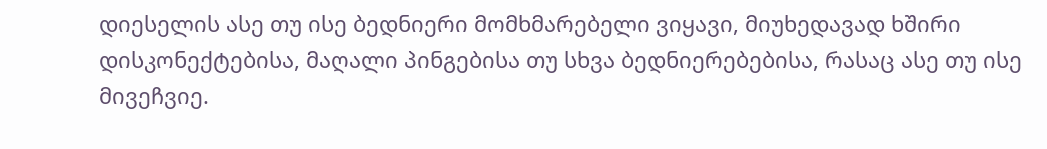დიესელის ასე თუ ისე ბედნიერი მომხმარებელი ვიყავი, მიუხედავად ხშირი დისკონექტებისა, მაღალი პინგებისა თუ სხვა ბედნიერებებისა, რასაც ასე თუ ისე მივეჩვიე.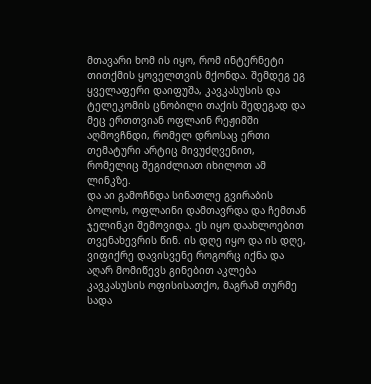მთავარი ხომ ის იყო, რომ ინტერნეტი თითქმის ყოველთვის მქონდა. შემდეგ ეგ ყველაფერი დაიფუშა, კავკასუსის და ტელეკომის ცნობილი თაქის შედეგად და მეც ერთთვიან ოფლაინ რეჟიმში აღმოვჩნდი, რომელ დროსაც ერთი თემატური არტიც მივუძღვენით, რომელიც შეგიძლიათ იხილოთ ამ ლინკზე.
და აი გამოჩნდა სინათლე გვირაბის ბოლოს, ოფლაინი დამთავრდა და ჩემთან ჯელინკი შემოვიდა. ეს იყო დაახლოებით თვენახევრის წინ. ის დღე იყო და ის დღე, ვიფიქრე დავისვენე როგორც იქნა და აღარ მომიწევს გინებით აკლება კავკასუსის ოფისისათქო, მაგრამ თურმე სადა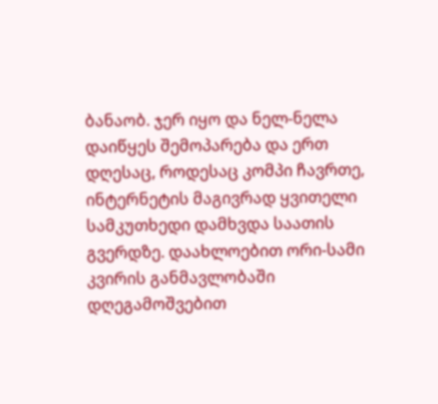ბანაობ. ჯერ იყო და ნელ-ნელა დაიწყეს შემოპარება და ერთ დღესაც, როდესაც კომპი ჩავრთე, ინტერნეტის მაგივრად ყვითელი სამკუთხედი დამხვდა საათის გვერდზე. დაახლოებით ორი-სამი კვირის განმავლობაში დღეგამოშვებით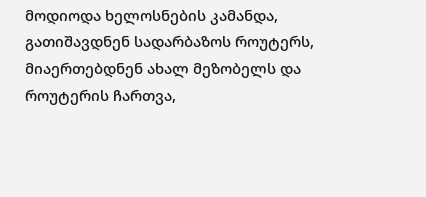მოდიოდა ხელოსნების კამანდა, გათიშავდნენ სადარბაზოს როუტერს, მიაერთებდნენ ახალ მეზობელს და როუტერის ჩართვა,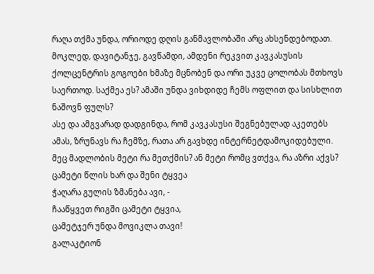რაღა თქმა უნდა, ორიოდე დღის განმავლობაში არც ახსენდებოდათ. მოკლედ, დავიტანჯე, გავწამდი, ამდენი რეკვით კავკასუსის ქოლცენტრის გოგოები ხმაზე მცნობენ და ორი უკვე ცოლობას მთხოვს საერთოდ. საქმეა ეს? ამაში უნდა ვიხდიდე ჩემს ოფლით და სისხლით ნაშოვნ ფულს?
ასე და ამგვარად დადგინდა, რომ კავკასუსი შეგნებულად აკეთებს ამას, ზრუნავს რა ჩემზე, რათა არ გავხდე ინტერნეტდამოკიდებული. მეც მადლობის მეტი რა მეთქმის? ან მეტი რომც ვთქვა, რა აზრი აქვს?
ცამეტი წლის ხარ და შენი ტყვეა
ჭაღარა გულის ზმანება ავი, -
ჩააწყვეთ რიგში ცამეტი ტყვია,
ცამეტჯერ უნდა მოვიკლა თავი!
გალაკტიონ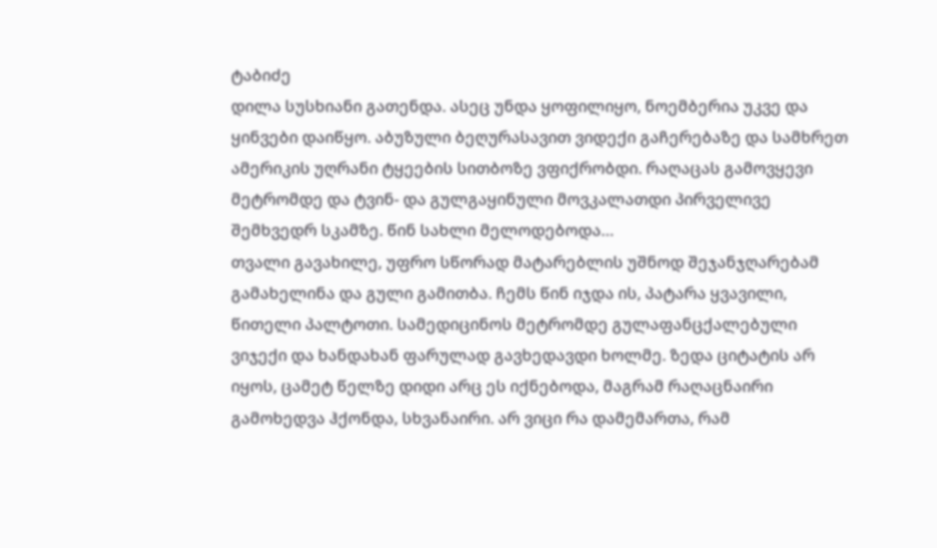ტაბიძე
დილა სუსხიანი გათენდა. ასეც უნდა ყოფილიყო, ნოემბერია უკვე და ყინვები დაიწყო. აბუზული ბეღურასავით ვიდექი გაჩერებაზე და სამხრეთ ამერიკის უღრანი ტყეების სითბოზე ვფიქრობდი. რაღაცას გამოვყევი მეტრომდე და ტვინ- და გულგაყინული მოვკალათდი პირველივე შემხვედრ სკამზე. წინ სახლი მელოდებოდა…
თვალი გავახილე, უფრო სწორად მატარებლის უშნოდ შეჯანჯღარებამ გამახელინა და გული გამითბა. ჩემს წინ იჯდა ის, პატარა ყვავილი, წითელი პალტოთი. სამედიცინოს მეტრომდე გულაფანცქალებული ვიჯექი და ხანდახან ფარულად გავხედავდი ხოლმე. ზედა ციტატის არ იყოს, ცამეტ წელზე დიდი არც ეს იქნებოდა, მაგრამ რაღაცნაირი გამოხედვა ჰქონდა, სხვანაირი. არ ვიცი რა დამემართა, რამ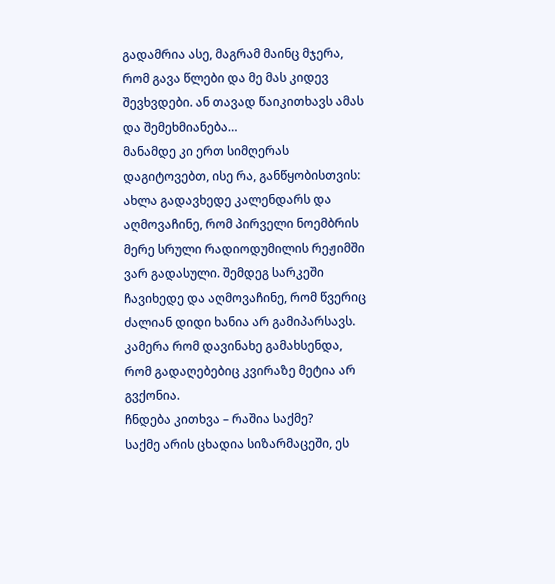გადამრია ასე, მაგრამ მაინც მჯერა, რომ გავა წლები და მე მას კიდევ შევხვდები. ან თავად წაიკითხავს ამას და შემეხმიანება…
მანამდე კი ერთ სიმღერას დაგიტოვებთ, ისე რა, განწყობისთვის:
ახლა გადავხედე კალენდარს და აღმოვაჩინე, რომ პირველი ნოემბრის მერე სრული რადიოდუმილის რეჟიმში ვარ გადასული. შემდეგ სარკეში ჩავიხედე და აღმოვაჩინე, რომ წვერიც ძალიან დიდი ხანია არ გამიპარსავს. კამერა რომ დავინახე გამახსენდა, რომ გადაღებებიც კვირაზე მეტია არ გვქონია.
ჩნდება კითხვა – რაშია საქმე?
საქმე არის ცხადია სიზარმაცეში, ეს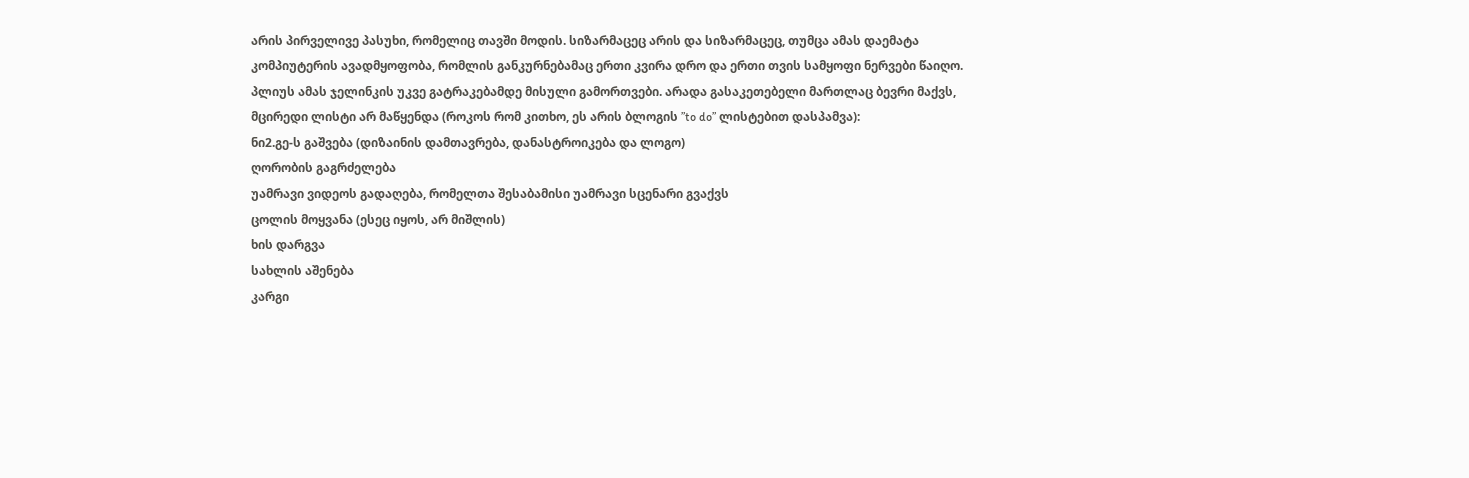არის პირველივე პასუხი, რომელიც თავში მოდის. სიზარმაცეც არის და სიზარმაცეც, თუმცა ამას დაემატა კომპიუტერის ავადმყოფობა, რომლის განკურნებამაც ერთი კვირა დრო და ერთი თვის სამყოფი ნერვები წაიღო. პლიუს ამას ჯელინკის უკვე გატრაკებამდე მისული გამორთვები. არადა გასაკეთებელი მართლაც ბევრი მაქვს, მცირედი ლისტი არ მაწყენდა (როკოს რომ კითხო, ეს არის ბლოგის ”to do” ლისტებით დასპამვა):
ნი2.გე-ს გაშვება (დიზაინის დამთავრება, დანასტროიკება და ლოგო)
ღორობის გაგრძელება
უამრავი ვიდეოს გადაღება, რომელთა შესაბამისი უამრავი სცენარი გვაქვს
ცოლის მოყვანა (ესეც იყოს, არ მიშლის)
ხის დარგვა
სახლის აშენება
კარგი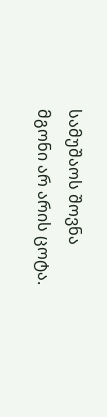სამუშაოს შოვნა
მგონი არ არის ცოტა.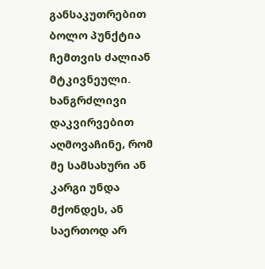განსაკუთრებით ბოლო პუნქტია ჩემთვის ძალიან მტკივნეული. ხანგრძლივი დაკვირვებით აღმოვაჩინე, რომ მე სამსახური ან კარგი უნდა მქონდეს, ან საერთოდ არ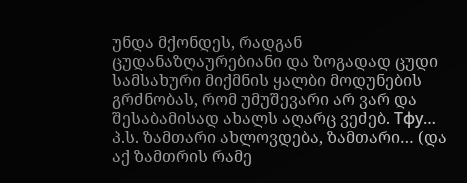უნდა მქონდეს, რადგან ცუდანაზღაურებიანი და ზოგადად ცუდი სამსახური მიქმნის ყალბი მოდუნების გრძნობას, რომ უმუშევარი არ ვარ და შესაბამისად ახალს აღარც ვეძებ. Тфу…
პ.ს. ზამთარი ახლოვდება, ზამთარი… (და აქ ზამთრის რამე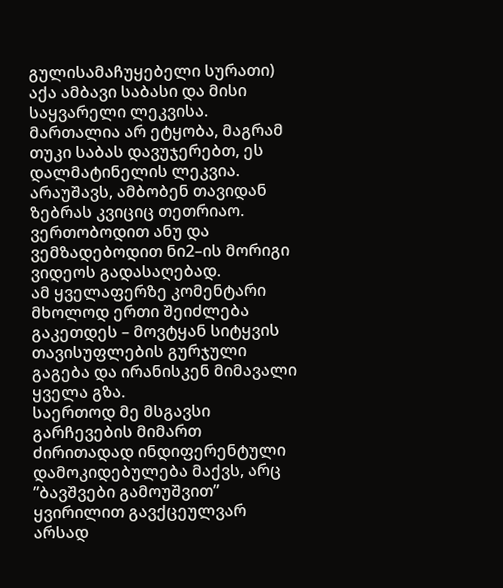გულისამაჩუყებელი სურათი)
აქა ამბავი საბასი და მისი საყვარელი ლეკვისა. მართალია არ ეტყობა, მაგრამ თუკი საბას დავუჯერებთ, ეს დალმატინელის ლეკვია. არაუშავს, ამბობენ თავიდან ზებრას კვიციც თეთრიაო. ვერთობოდით ანუ და ვემზადებოდით ნი2–ის მორიგი ვიდეოს გადასაღებად.
ამ ყველაფერზე კომენტარი მხოლოდ ერთი შეიძლება გაკეთდეს – მოვტყან სიტყვის თავისუფლების გურჯული გაგება და ირანისკენ მიმავალი ყველა გზა.
საერთოდ მე მსგავსი გარჩევების მიმართ ძირითადად ინდიფერენტული დამოკიდებულება მაქვს, არც ”ბავშვები გამოუშვით” ყვირილით გავქცეულვარ არსად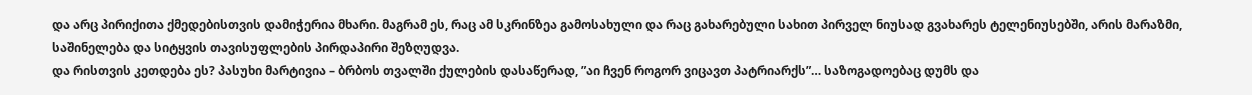და არც პირიქითა ქმედებისთვის დამიჭერია მხარი. მაგრამ ეს, რაც ამ სკრინზეა გამოსახული და რაც გახარებული სახით პირველ ნიუსად გვახარეს ტელენიუსებში, არის მარაზმი, საშინელება და სიტყვის თავისუფლების პირდაპირი შეზღუდვა.
და რისთვის კეთდება ეს? პასუხი მარტივია – ბრბოს თვალში ქულების დასაწერად, ”აი ჩვენ როგორ ვიცავთ პატრიარქს”… საზოგადოებაც დუმს და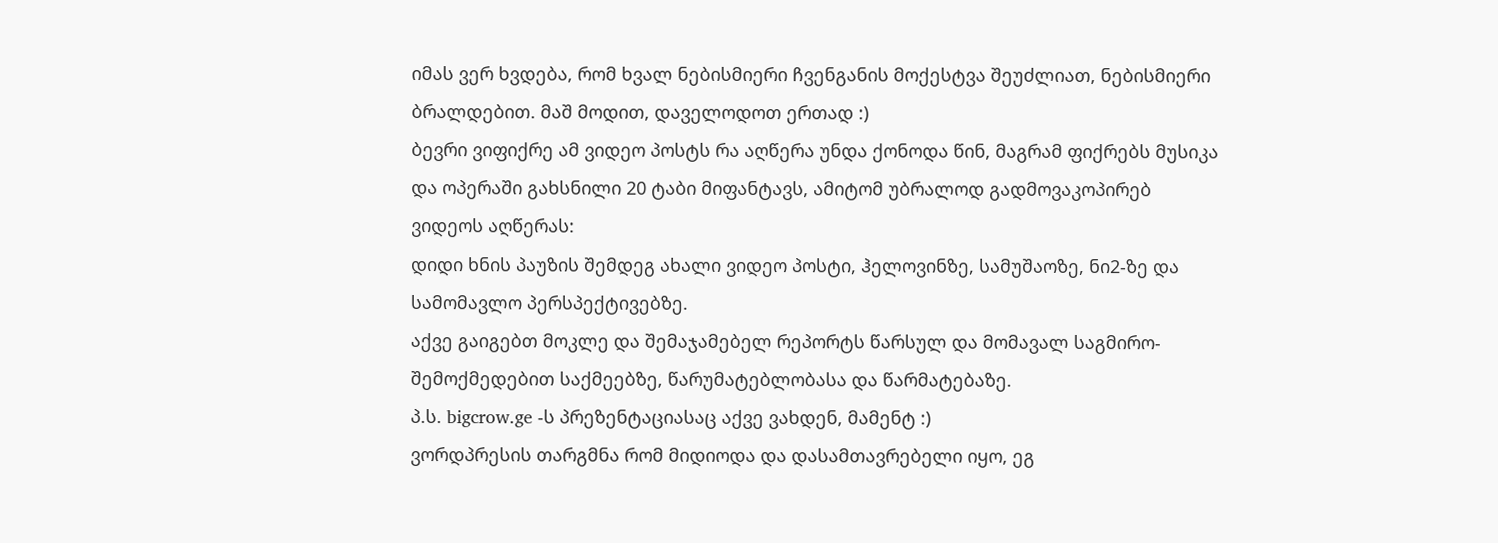იმას ვერ ხვდება, რომ ხვალ ნებისმიერი ჩვენგანის მოქესტვა შეუძლიათ, ნებისმიერი ბრალდებით. მაშ მოდით, დაველოდოთ ერთად :)
ბევრი ვიფიქრე ამ ვიდეო პოსტს რა აღწერა უნდა ქონოდა წინ, მაგრამ ფიქრებს მუსიკა და ოპერაში გახსნილი 20 ტაბი მიფანტავს, ამიტომ უბრალოდ გადმოვაკოპირებ ვიდეოს აღწერას:
დიდი ხნის პაუზის შემდეგ ახალი ვიდეო პოსტი, ჰელოვინზე, სამუშაოზე, ნი2-ზე და სამომავლო პერსპექტივებზე.
აქვე გაიგებთ მოკლე და შემაჯამებელ რეპორტს წარსულ და მომავალ საგმირო-შემოქმედებით საქმეებზე, წარუმატებლობასა და წარმატებაზე.
პ.ს. bigcrow.ge -ს პრეზენტაციასაც აქვე ვახდენ, მამენტ :)
ვორდპრესის თარგმნა რომ მიდიოდა და დასამთავრებელი იყო, ეგ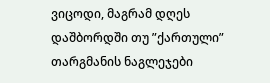ვიცოდი, მაგრამ დღეს დაშბორდში თუ ”ქართული” თარგმანის ნაგლეჯები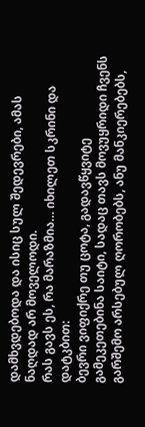დამხვდებოდა და ისიც სულ შედევრები, ამას ნაღდად არ მოველოდი.
რას გავს ეს, რა მარაზმია… იხილეთ სკრინი და დატკბით:
ბევრი ვიფიქრე თუ ცოტა, გადავწყვიტე გამეკეთებინა საიტი, სადაც თავს მოვუყრიდი ჩვენს გარშემო არსებულ ღორობებს, ანუ მანკიერებებს,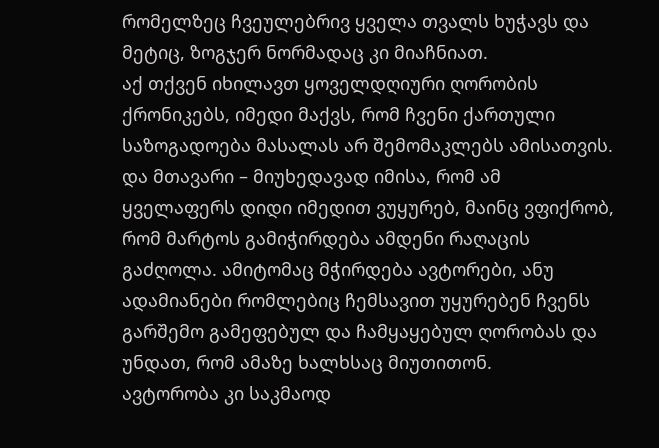რომელზეც ჩვეულებრივ ყველა თვალს ხუჭავს და მეტიც, ზოგჯერ ნორმადაც კი მიაჩნიათ.
აქ თქვენ იხილავთ ყოველდღიური ღორობის ქრონიკებს, იმედი მაქვს, რომ ჩვენი ქართული საზოგადოება მასალას არ შემომაკლებს ამისათვის. და მთავარი – მიუხედავად იმისა, რომ ამ ყველაფერს დიდი იმედით ვუყურებ, მაინც ვფიქრობ, რომ მარტოს გამიჭირდება ამდენი რაღაცის გაძღოლა. ამიტომაც მჭირდება ავტორები, ანუ ადამიანები რომლებიც ჩემსავით უყურებენ ჩვენს გარშემო გამეფებულ და ჩამყაყებულ ღორობას და უნდათ, რომ ამაზე ხალხსაც მიუთითონ.
ავტორობა კი საკმაოდ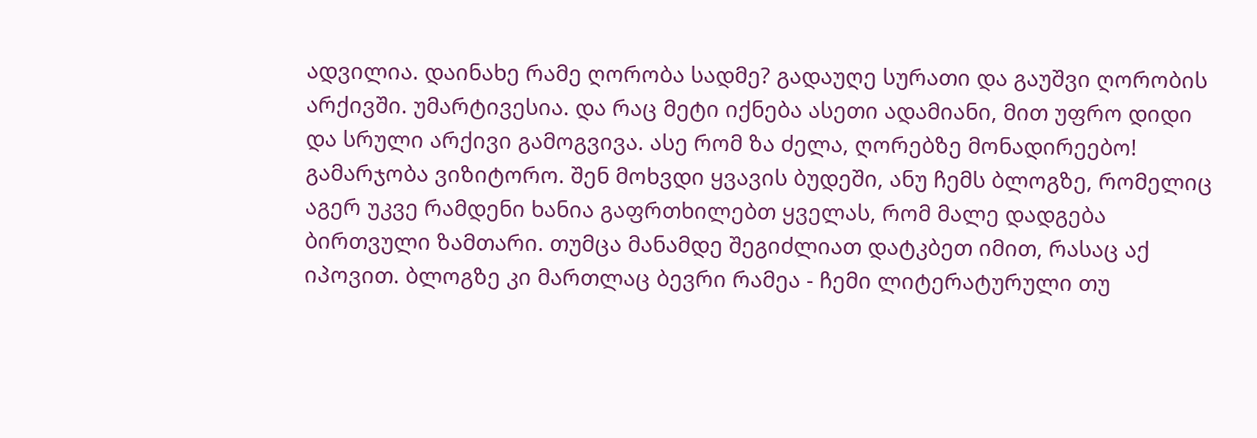ადვილია. დაინახე რამე ღორობა სადმე? გადაუღე სურათი და გაუშვი ღორობის არქივში. უმარტივესია. და რაც მეტი იქნება ასეთი ადამიანი, მით უფრო დიდი და სრული არქივი გამოგვივა. ასე რომ ზა ძელა, ღორებზე მონადირეებო!
გამარჯობა ვიზიტორო. შენ მოხვდი ყვავის ბუდეში, ანუ ჩემს ბლოგზე, რომელიც აგერ უკვე რამდენი ხანია გაფრთხილებთ ყველას, რომ მალე დადგება ბირთვული ზამთარი. თუმცა მანამდე შეგიძლიათ დატკბეთ იმით, რასაც აქ იპოვით. ბლოგზე კი მართლაც ბევრი რამეა - ჩემი ლიტერატურული თუ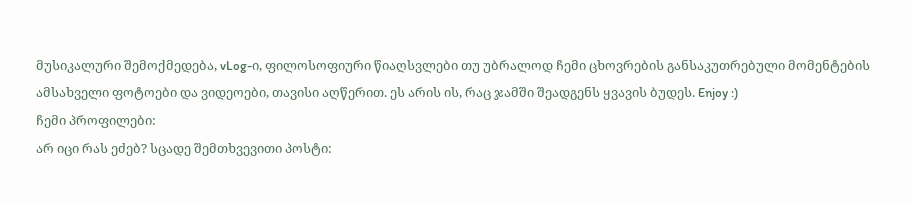მუსიკალური შემოქმედება, vLog-ი, ფილოსოფიური წიაღსვლები თუ უბრალოდ ჩემი ცხოვრების განსაკუთრებული მომენტების ამსახველი ფოტოები და ვიდეოები, თავისი აღწერით. ეს არის ის, რაც ჯამში შეადგენს ყვავის ბუდეს. Enjoy :)
ჩემი პროფილები:
არ იცი რას ეძებ? სცადე შემთხვევითი პოსტი: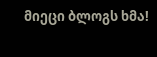მიეცი ბლოგს ხმა!